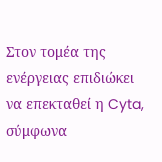Στον τομέα της ενέργειας επιδιώκει να επεκταθεί η Cyta, σύμφωνα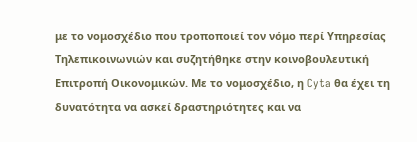με το νομοσχέδιο που τροποποιεί τον νόμο περί Υπηρεσίας Τηλεπικοινωνιών και συζητήθηκε στην κοινοβουλευτική Επιτροπή Οικονομικών. Με το νομοσχέδιο, η Cyta θα έχει τη δυνατότητα να ασκεί δραστηριότητες και να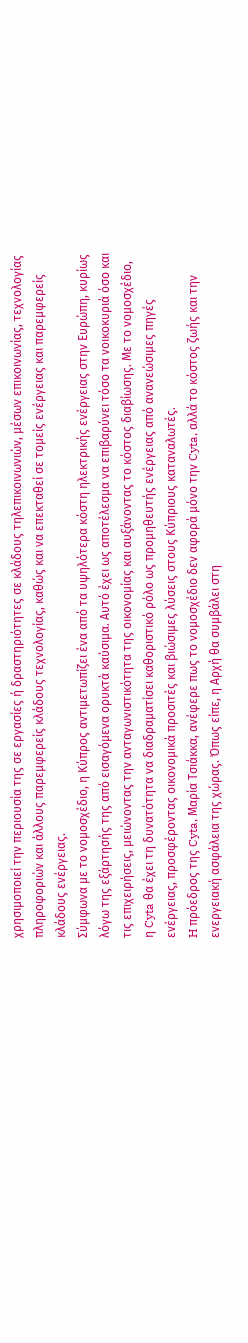χρησιμοποιεί την περιουσία της σε εργασίες ή δραστηριότητες σε κλάδους τηλεπικοινωνιών, μέσων επικοινωνίας, τεχνολογίας πληροφοριών και άλλους παρεμφερείς κλάδους τεχνολογίας, καθώς και να επεκταθεί σε τομείς ενέργειας και παρεμφερείς κλάδους ενέργειας.
Σύμφωνα με το νομοσχέδιο, η Κύπρος αντιμετωπίζει ένα από τα υψηλότερα κόστη ηλεκτρικής ενέργειας στην Ευρώπη, κυρίως λόγω της εξάρτησής της από εισαγόμενα ορυκτά καύσιμα. Αυτό έχει ως αποτέλεσμα να επιβαρύνει τόσο τα νοικοκυριά όσο και τις επιχειρήσεις, μειώνοντας την ανταγωνιστικότητα της οικονομίας και αυξάνοντας το κόστος διαβίωσης. Με το νομοσχέδιο, η Cyta θα έχει τη δυνατότητα να διαδραματίσει καθοριστικό ρόλο ως προμηθευτής ενέργειας από ανανεώσιμες πηγές ενέργειας, προσφέροντας οικονομικά προσιτές και βιώσιμες λύσεις στους Κύπριους καταναλωτές.
H πρόεδρος της Cyta, Μαρία Τσιάκκα, ανέφερε πως το νομοσχέδιο δεν αφορά μόνο την Cyta, αλλά το κόστος ζωής και την ενεργειακή ασφάλεια της χώρας. Όπως είπε, η Αρχή θα συμβάλει στη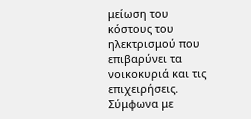μείωση του κόστους του ηλεκτρισμού που επιβαρύνει τα νοικοκυριά και τις επιχειρήσεις. Σύμφωνα με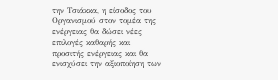την Τσιάκκα, η είσοδος του Οργανισμού στον τομέα της ενέργειας θα δώσει νέες επιλογές καθαρής και προσιτής ενέργειας και θα ενισχύσει την αξιοποίηση των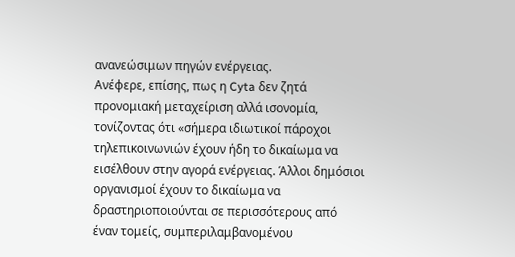ανανεώσιμων πηγών ενέργειας.
Ανέφερε, επίσης, πως η Cyta δεν ζητά προνομιακή μεταχείριση αλλά ισονομία, τονίζοντας ότι «σήμερα ιδιωτικοί πάροχοι τηλεπικοινωνιών έχουν ήδη το δικαίωμα να εισέλθουν στην αγορά ενέργειας. Άλλοι δημόσιοι οργανισμοί έχουν το δικαίωμα να δραστηριοποιούνται σε περισσότερους από έναν τομείς, συμπεριλαμβανομένου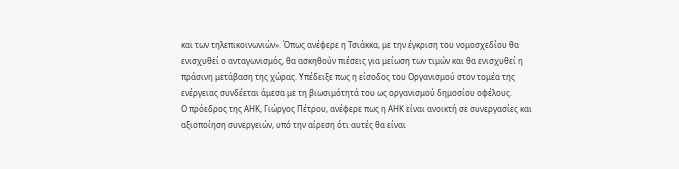και των τηλεπικοινωνιών». Όπως ανέφερε η Τσιάκκα, με την έγκριση του νομοσχεδίου θα ενισχυθεί ο ανταγωνισμός, θα ασκηθούν πιέσεις για μείωση των τιμών και θα ενισχυθεί η πράσινη μετάβαση της χώρας. Υπέδειξε πως η είσοδος του Οργανισμού στον τομέα της ενέργειας συνδέεται άμεσα με τη βιωσιμότητά του ως οργανισμού δημοσίου οφέλους.
Ο πρόεδρος της ΑΗΚ, Γιώργος Πέτρου, ανέφερε πως η ΑΗΚ είναι ανοικτή σε συνεργασίες και αξιοποίηση συνεργειών, υπό την αίρεση ότι αυτές θα είναι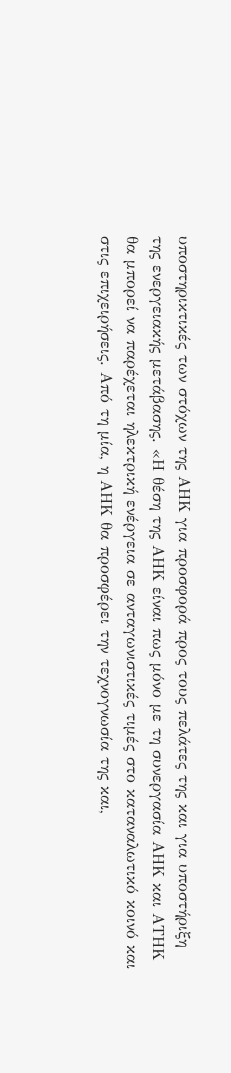υποστηρικτικές των στόχων της ΑΗΚ για προσφορά προς τους πελάτες της και για υποστήριξη της ενεργειακής μετάβασης. «Η θέση της ΑΗΚ είναι πως μόνο με τη συνεργασία ΑΗΚ και ΑΤΗΚ θα μπορεί να παρέχεται ηλεκτρική ενέργεια σε ανταγωνιστικές τιμές στο καταναλωτικό κοινό και στις επιχειρήσεις. Από τη μία, η ΑΗΚ θα προσφέρει την τεχνογνωσία της και,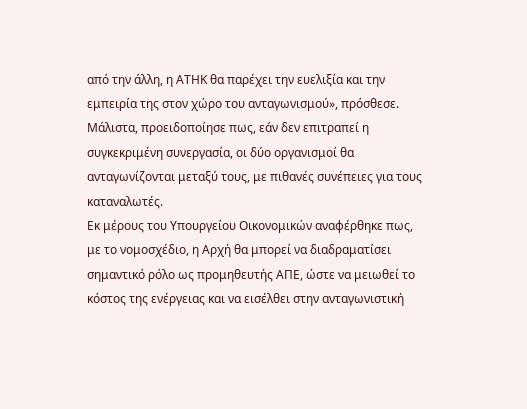από την άλλη, η ΑΤΗΚ θα παρέχει την ευελιξία και την εμπειρία της στον χώρο του ανταγωνισμού», πρόσθεσε.
Μάλιστα, προειδοποίησε πως, εάν δεν επιτραπεί η συγκεκριμένη συνεργασία, οι δύο οργανισμοί θα ανταγωνίζονται μεταξύ τους, με πιθανές συνέπειες για τους καταναλωτές.
Εκ μέρους του Υπουργείου Οικονομικών αναφέρθηκε πως, με το νομοσχέδιο, η Αρχή θα μπορεί να διαδραματίσει σημαντικό ρόλο ως προμηθευτής ΑΠΕ, ώστε να μειωθεί το κόστος της ενέργειας και να εισέλθει στην ανταγωνιστική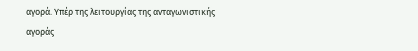αγορά. Υπέρ της λειτουργίας της ανταγωνιστικής αγοράς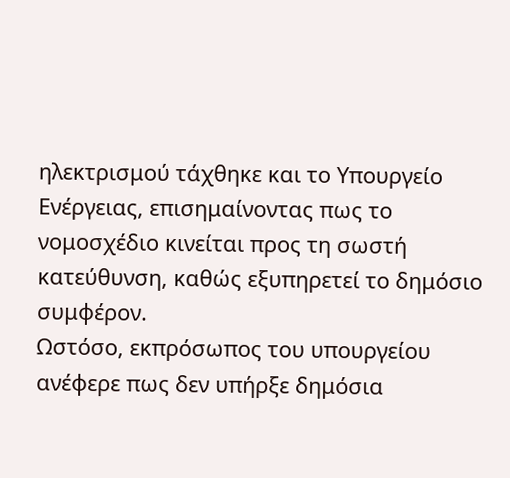ηλεκτρισμού τάχθηκε και το Υπουργείο Ενέργειας, επισημαίνοντας πως το νομοσχέδιο κινείται προς τη σωστή κατεύθυνση, καθώς εξυπηρετεί το δημόσιο συμφέρον.
Ωστόσο, εκπρόσωπος του υπουργείου ανέφερε πως δεν υπήρξε δημόσια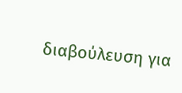διαβούλευση για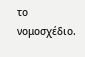το νομοσχέδιο.